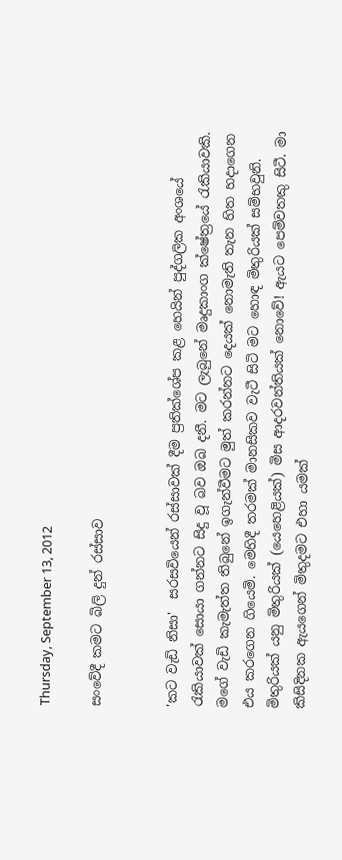Thursday, September 13, 2012

සංවේදී කමට බිලි දුන් රස්සාව


'කට වැඩි නිසා'  සරසවියෙන් රස්සාවක් දීම ප්‍රතික්ශේප කළ හෙයින් පුද්ගලික අංශයේ රැකියාවක් සොයා ගන්නට සිදු වූ බව ඔබ දනී. මට ලැබුනේ මෘදුකාංග ක්ෂේත්‍රයේ රැකියාවකි. මගේ වැඩි කැමැත්ත තිබුනේ ඉගැන්වීමට මුත් කරන්නට දෙයක් නොමැති තැන හිත හදාගෙන එය කරගෙන ගියෙමි. මෙහිදී තරමක් මානසිකව වැටී සිටි මට හොඳ මිතුරියක් සම්භවුනි. මිතුරියක් යනු මිතුරියක් (යෙහෙළියක්) මිස ආදරවන්තියක් නොවේ! ඇයට පෙම්වතකු සිටී. මා කිසිදිනක ඇයගෙන් මිතුදමට එහා යමක්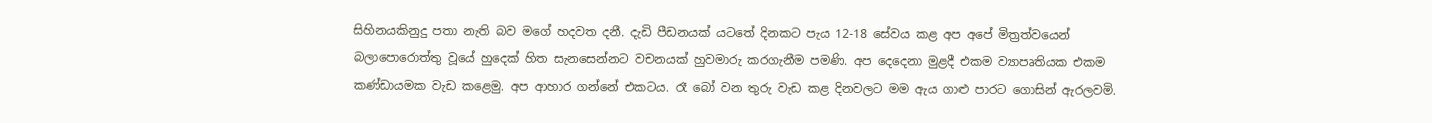සිහිනයකිනුදු පතා නැති බව මගේ හදවත දනී. දැඩි පීඩනයක් යටතේ දිනකට පැය 12-18 සේවය කළ අප අපේ මිත්‍රත්වයෙන් බලාපොරොත්තු වූයේ හුදෙක් හිත සැනසෙන්නට වචනයක් හුවමාරු කරගැනීම පමණි. අප දෙදෙනා මුළදී එකම ව්‍යාපෘතියක එකම කණ්ඩායමක වැඩ කළෙමු. අප ආහාර ගන්නේ එකටය. රෑ බෝ වන තුරු වැඩ කළ දිනවලට මම ඇය ගාළු පාරට ගොසින් ඇරලවමි.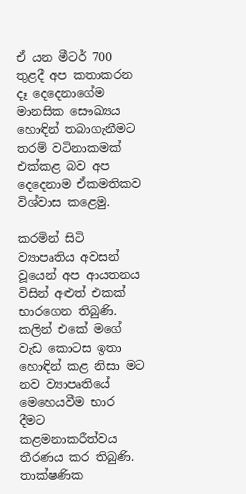ඒ යන මීටර් 700 තුළදී අප කතාකරන දෑ දෙදෙනාගේම මානසික සෞඛ්‍යය හොඳින් තබාගැනීමට තරම් වටිනාකමක් එක්කළ බව අප දෙදෙනාම ඒකමතිකව විශ්වාස කළෙමු.

කරමින් සිටි ව්‍යාපෘතිය අවසන් වූයෙන් අප ආයතනය විසින් අළුත් එකක් භාරගෙන තිබුණි. කලින් එකේ මගේ වැඩ කොටස ඉතා හොඳින් කළ නිසා මට නව ව්‍යාපෘතියේ මෙහෙයවීම භාර දීමට කළමනාකරීත්වය තීරණය කර තිබුණි. තාක්ෂණික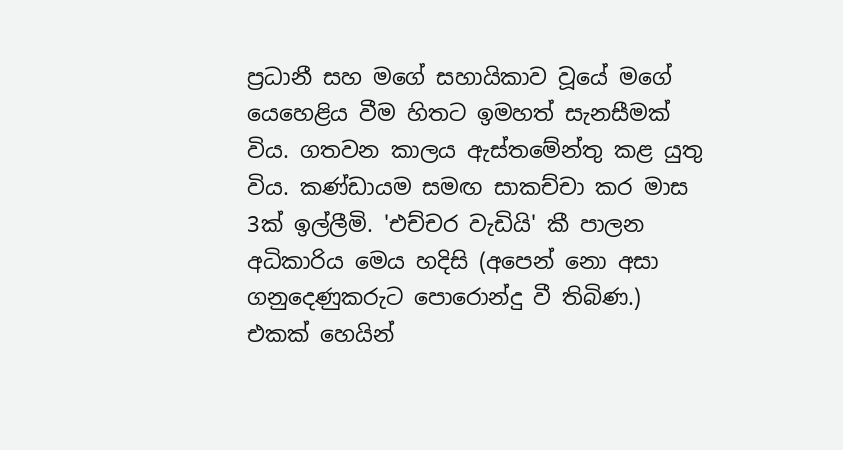ප්‍රධානී සහ මගේ සහායිකාව වූයේ මගේ යෙහෙළිය වීම හිතට ඉමහත් සැනසීමක් විය. ගතවන කාලය ඇස්තමේන්තු කළ යුතු විය. කණ්ඩායම සමඟ සාකච්චා කර මාස 3ක් ඉල්ලීමි. 'එච්චර වැඩියි' කී පාලන අධිකාරිය මෙය හදිසි (අපෙන් නො අසා ගනුදෙණුකරුට පොරොන්දු වී තිබිණ.) එකක් හෙයින්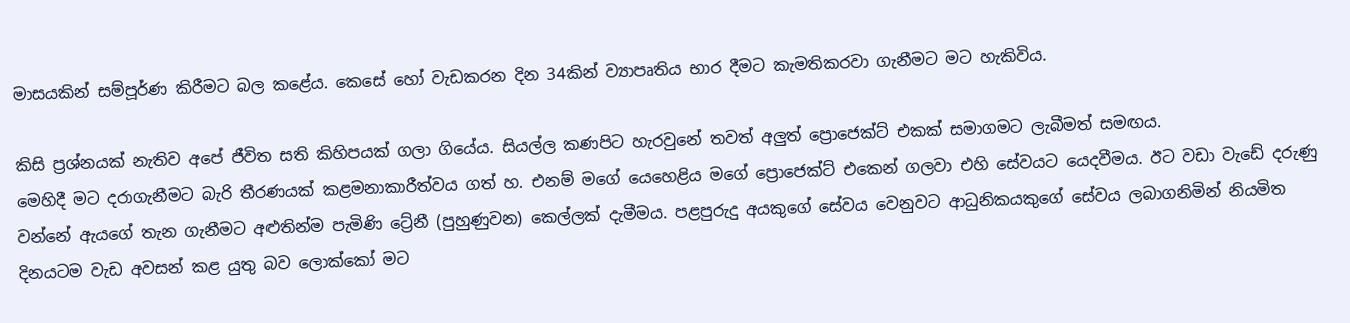මාසයකින් සම්පූර්ණ කිරීමට බල කළේය. කෙසේ හෝ වැඩකරන දින 34කින් ව්‍යාපෘතිය භාර දීමට කැමතිකරවා ගැනීමට මට හැකිවිය.

කිසි ප්‍රශ්නයක් නැතිව අපේ ජීවිත සති කිහිපයක් ගලා ගියේය. සියල්ල කණපිට හැරවුනේ තවත් අලුත් ප්‍රොජෙක්ට් එකක් සමාගමට ලැබීමත් සමඟය.
මෙහිදී මට දරාගැනීමට බැරි තීරණයක් කළමනාකාරීත්වය ගත් හ. එනම් මගේ යෙහෙළිය මගේ ප්‍රොජෙක්ට් එකෙන් ගලවා එහි සේවයට යෙදවීමය. ඊට වඩා වැඩේ දරුණු වන්නේ ඇයගේ තැන ගැනීමට අළුතින්ම පැමිණි ට්‍රේනී (පුහුණුවන) කෙල්ලක් දැමීමය. පළපුරුදු අයකුගේ සේවය වෙනුවට ආධුනිකයකුගේ සේවය ලබාගනිමින් නියමිත දිනයටම වැඩ අවසන් කළ යුතු බව ලොක්කෝ මට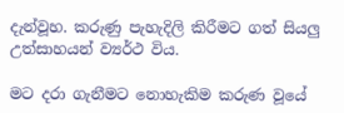දැන්වූහ. කරුණු පැහැදිලි කිරීමට ගත් සියලු උත්සාහයන් ව්‍යර්ථ විය.

මට දරා ගැනීමට නොහැකිම කරුණ වූයේ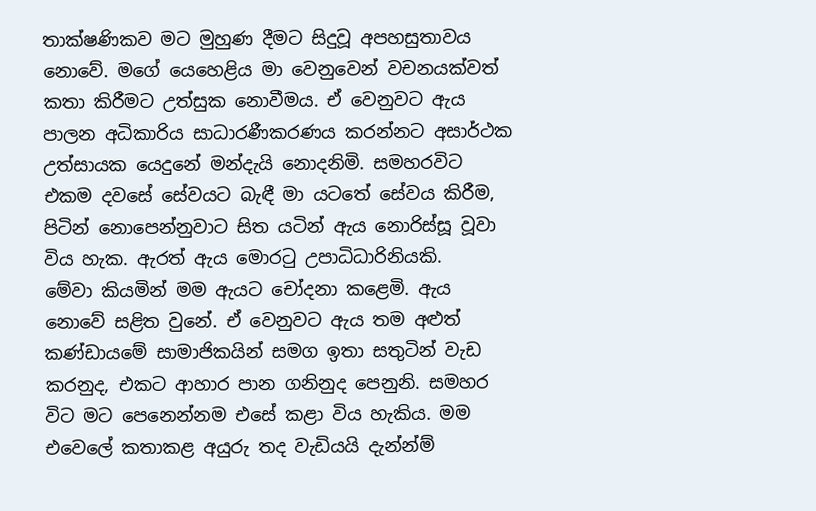තාක්ෂණිකව මට මුහුණ දීමට සිදුවූ අපහසුතාවය නොවේ. මගේ යෙහෙළිය මා වෙනුවෙන් වචනයක්වත් කතා කිරීමට උත්සුක නොවීමය. ඒ වෙනුවට ඇය පාලන අධිකාරිය සාධාරණීකරණය කරන්නට අසාර්ථක උත්සායක යෙදුනේ මන්දැයි නොදනිමි. සමහරවිට එකම දවසේ සේවයට බැඳී මා යටතේ සේවය කිරීම, පිටින් නොපෙන්නුවාට සිත යටින් ඇය නොරිස්සූ වූවා විය හැක. ඇරත් ඇය මොරටු උපාධිධාරිනියකි.
මේවා කියමින් මම ඇයට චෝදනා කළෙමි. ඇය නොවේ සළිත වුනේ. ඒ වෙනුවට ඇය තම අළුත් කණ්ඩායමේ සාමාජිකයින් සමග ඉතා සතුටින් වැඩ කරනුද, එකට ආහාර පාන ගනිනුද පෙනුනි. සමහර විට මට පෙනෙන්නම එසේ කළා විය හැකිය. මම එවෙලේ කතාකළ අයුරු තද වැඩියයි දැන්න්ම්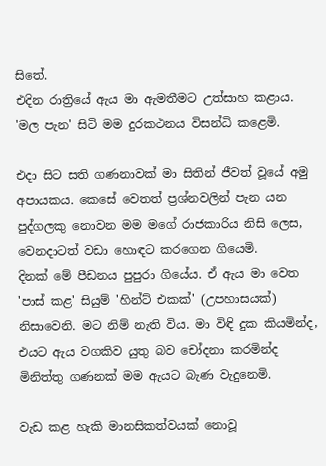සිතේ.
එදින රාත්‍රියේ ඇය මා ඇමතීමට උත්සාහ කළාය. 'මල පැන' සිටි මම දුරකථනය විසන්ධි කළෙමි.

එදා සිට සති ගණනාවක් මා සිතින් ජීවත් වූයේ අමු අපායකය. කෙසේ වෙතත් ප්‍රශ්නවලින් පැන යන පුද්ගලකු නොවන මම මගේ රාජකාරිය නිසි ලෙස, වෙනදාටත් වඩා හොඳට කරගෙන ගියෙමි.
දිනක් මේ පීඩනය පුපුරා ගියේය. ඒ ඇය මා වෙත 'පාස් කළ' සියුම් 'හින්ට් එකක්' (උපහාසයක්) නිසාවෙනි. මට නිම් නැති විය. මා විඳි දුක කියමින්ද, එයට ඇය වගකිව යුතු බව චෝදනා කරමින්ද මිනිත්තු ගණනක් මම ඇයට බැණ වැදුනෙමි.

වැඩ කළ හැකි මානසිකත්වයක් නොවූ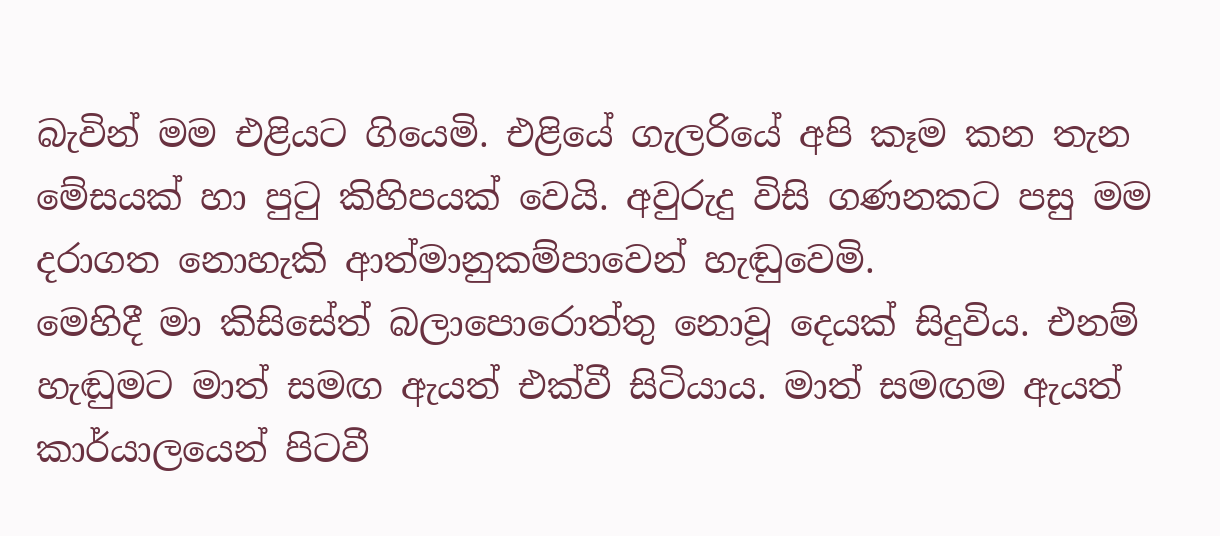බැවින් මම එළියට ගියෙමි. එළියේ ගැලරියේ අපි කෑම කන තැන මේසයක් හා පුටු කිහිපයක් වෙයි. අවුරුදු විසි ගණනකට පසු මම දරාගත නොහැකි ආත්මානුකම්පාවෙන් හැඬුවෙමි.
මෙහිදී මා කිසිසේත් බලාපොරොත්තු නොවූ දෙයක් සිදුවිය. එනම් හැඬුමට මාත් සමඟ ඇයත් එක්වී සිටියාය. මාත් සමඟම ඇයත් කාර්යාලයෙන් පිටවී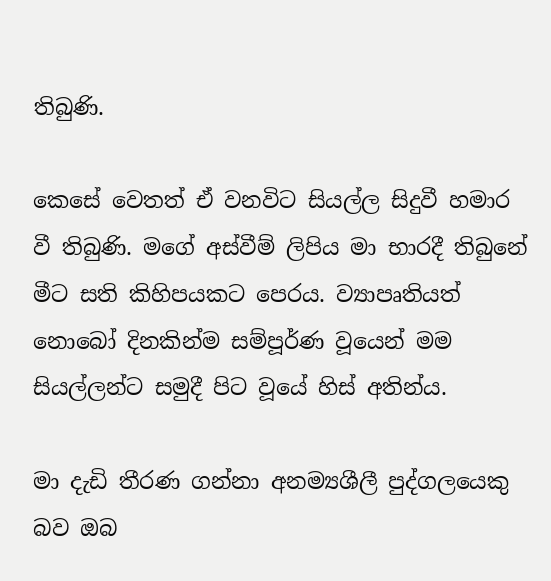තිබුණි.

කෙසේ වෙතත් ඒ වනවිට සියල්ල සිදුවී හමාර වී තිබුණි. මගේ අස්වීම් ලිපිය මා භාරදී තිබුනේ මීට සති කිහිපයකට පෙරය. ව්‍යාපෘතියත් නොබෝ දිනකින්ම සම්පූර්ණ වූයෙන් මම සියල්ලන්ට සමුදී පිට වූයේ හිස් අතින්ය.

මා දැඩි තීරණ ගන්නා අනම්‍යශීලී පුද්ගලයෙකු බව ඔබ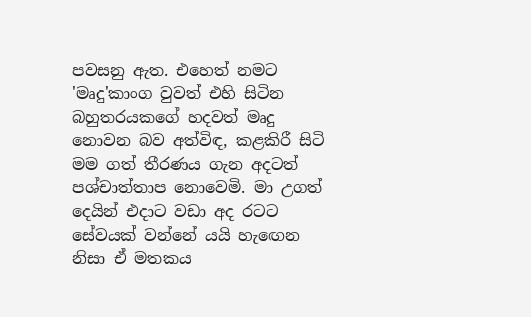පවසනු ඇත. එහෙත් නමට 'මෘදු'කාංග වුවත් එහි සිටින බහුතරයකගේ හදවත් මෘදු නොවන බව අත්විඳ, කළකිරී සිටි මම ගත් තීරණය ගැන අදටත් පශ්චාත්තාප නොවෙමි. මා උගත් දෙයින් එදාට වඩා අද රටට සේවයක් වන්නේ යයි හැඟෙන නිසා ඒ මතකය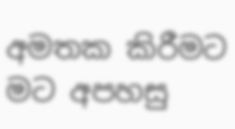අමතක කිරීමට මට අපහසු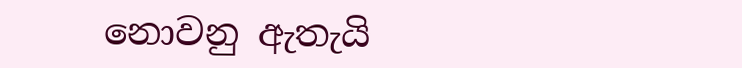නොවනු ඇතැයි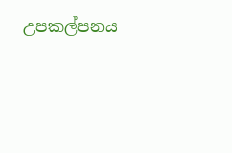උපකල්පනය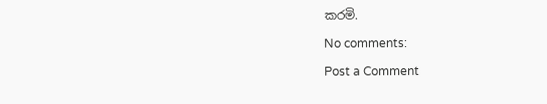කරමි.

No comments:

Post a Comment